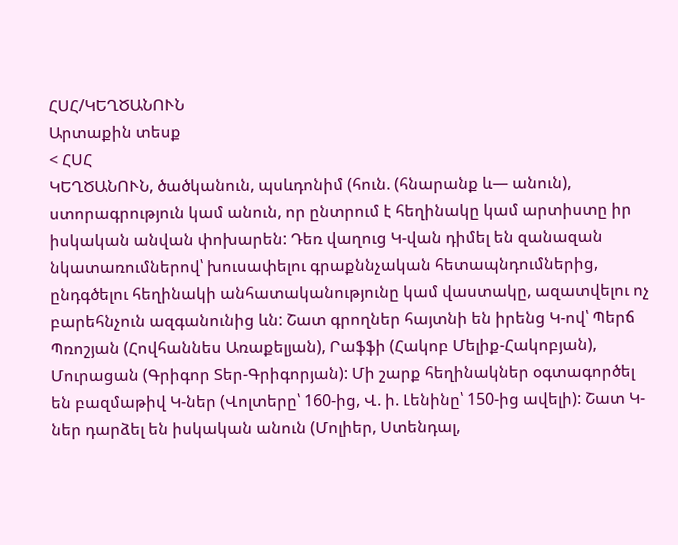ՀՍՀ/ԿԵՂԾԱՆՈՒՆ
Արտաքին տեսք
< ՀՍՀ
ԿԵՂԾԱՆՈՒՆ, ծածկանուն, պսևդոնիմ (հուն. (հնարանք և— անուն), ստորագրություն կամ անուն, որ ընտրում է հեղինակը կամ արտիստը իր իսկական անվան փոխարեն: Դեռ վաղուց Կ-վան դիմել են զանազան նկատառումներով՝ խուսափելու գրաքննչական հետապնդումներից, ընդգծելու հեղինակի անհատականությունը կամ վաստակը, ազատվելու ոչ բարեհնչուն ազգանունից ևն: Շատ գրողներ հայտնի են իրենց Կ-ով՝ Պերճ Պռոշյան (Հովհաննես Առաքելյան), Րաֆֆի (Հակոբ Մելիք-Հակոբյան), Մուրացան (Գրիգոր Տեր-Գրիգորյան): Մի շարք հեղինակներ օգտագործել են բազմաթիվ Կ-ներ (Վոլտերը՝ 160-ից, Վ. ի. Լենինը՝ 150-ից ավելի): Շատ Կ-ներ դարձել են իսկական անուն (Մոլիեր, Ստենդալ,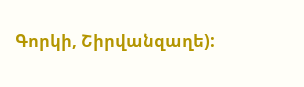Գորկի, Շիրվանզաղե):